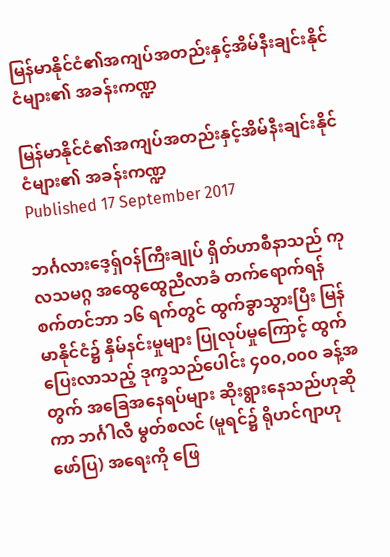မြန်မာနိုင်ငံ၏အကျပ်အတည်းနှင့်အိမ်နီးချင်းနိုင်ငံများ၏ အခန်းကဏ္ဍ

မြန်မာနိုင်ငံ၏အကျပ်အတည်းနှင့်အိမ်နီးချင်းနိုင်ငံများ၏ အခန်းကဏ္ဍ
Published 17 September 2017

ဘင်္ဂလားဒေ့ရှ်ဝန်ကြီးချုပ် ရှိတ်ဟာစီနာသည် ကုလသမဂ္ဂ အထွေထွေညီလာခံ တက်ရောက်ရန် စက်တင်ဘာ ၁၆ ရက်တွင် ထွက်ခွာသွားပြီး မြန်မာနိုင်ငံ၌ နှိမ်နင်းမှုများ ပြုလုပ်မှုကြောင့် ထွက်ပြေးလာသည့် ဒုက္ခသည်ပေါင်း ၄၀၀,၀၀၀ ခန့်အတွက် အခြေအနေရပ်များ ဆိုးရွားနေသည်ဟုဆိုကာ ဘင်္ဂါလီ မွတ်စလင် (မူရင်၌ ရိုဟင်ဂျာဟု ဖော်ပြ) အရေးကို ဖြေ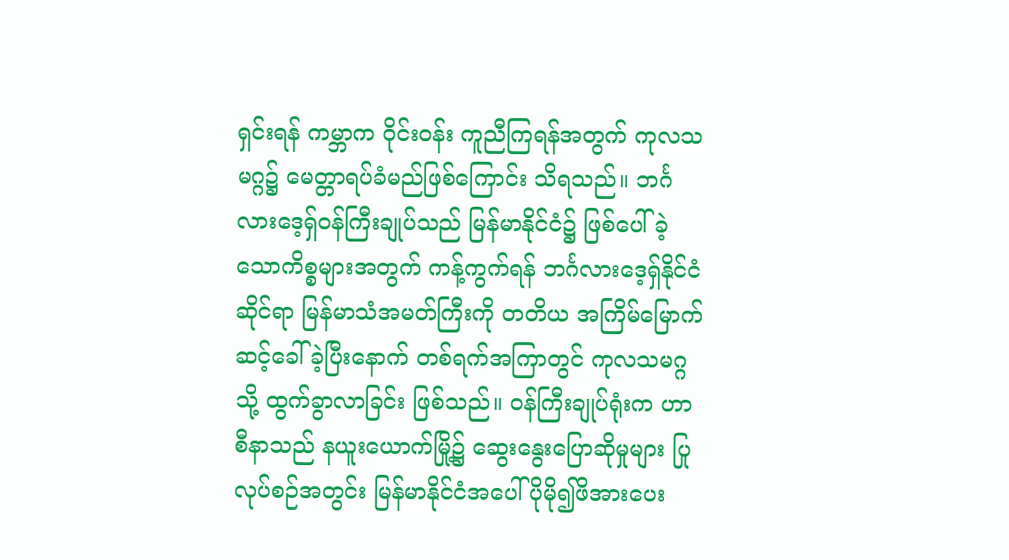ရှင်းရန် ကမ္ဘာက ဝိုင်းဝန်း ကူညီကြရန်အတွက် ကုလသမဂ္ဂ၌ မေတ္တာရပ်ခံမည်ဖြစ်ကြောင်း သိရသည်။ ဘင်္ဂလားဒေ့ရှ်ဝန်ကြီးချုပ်သည် မြန်မာနိုင်ငံ၌ ဖြစ်ပေါ်ခဲ့သောကိစ္စများအတွက် ကန့်ကွက်ရန် ဘင်္ဂလားဒေ့ရှ်နိုင်ငံဆိုင်ရာ မြန်မာသံအမတ်ကြီးကို တတိယ အကြိမ်မြောက် ဆင့်ခေါ်ခဲ့ပြီးနောက် တစ်ရက်အကြာတွင် ကုလသမဂ္ဂသို့ ထွက်ခွာလာခြင်း ဖြစ်သည်။ ဝန်ကြီးချုပ်ရုံးက ဟာစီနာသည် နယူးယောက်မြို့၌ ဆွေးနွေးပြောဆိုမှုများ ပြုလုပ်စဉ်အတွင်း မြန်မာနိုင်ငံအပေါ် ပိုမို၍ဖိအားပေး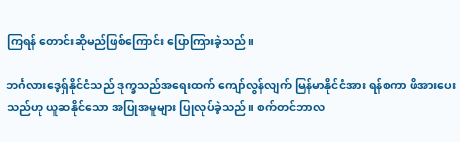ကြရန် တောင်းဆိုမည်ဖြစ်ကြောင်း ပြောကြားခဲ့သည်။

ဘင်္ဂလားဒေ့ရှ်နိုင်ငံသည် ဒုက္ခသည်အရေးထက် ကျော်လွန်လျက် မြန်မာနိုင်ငံအား ရန်စကာ ဖိအားပေးသည်ဟု ယူဆနိုင်သော အပြုအမူများ ပြုလုပ်ခဲ့သည်။ စက်တင်ဘာလ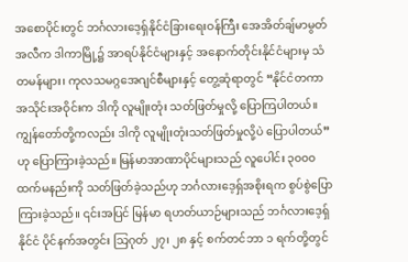အစောပိုင်းတွင် ဘင်္ဂလားဒေ့ရှ်နိုင်ငံခြားရေးဝန်ကြီး အေအိတ်ချ်မာမွတ်အလီက ဒါကာမြို့၌ အာရပ်နိုင်ငံများနှင့် အနောက်တိုင်းနိုင်ငံများမှ သံတမန်များ၊ ကုလသမဂ္ဂအေဂျင်စီများနှင့် တွေ့ဆုံရာတွင် “နိုင်ငံတကာ အသိုင်းအဝိုင်းက ဒါကို လူမျိုးတုံး သတ်ဖြတ်မှုလို့ ပြောကြပါတယ်။ ကျွန်တော်တို့ကလည်း ဒါကို လူမျိုးတုံးသတ်ဖြတ်မှုလို့ပဲ ပြောပါတယ်” ဟု ပြောကြားခဲ့သည်။ မြန်မာအာဏာပိုင်များသည် လူပေါင်း ၃၀၀၀ ထက်မနည်းကို သတ်ဖြတ်ခဲ့သည်ဟု ဘင်္ဂလားဒေ့ရှ်အစိုးရက စွပ်စွဲပြောကြားခဲ့သည်။ ၎င်းအပြင် မြန်မာ ရဟတ်ယာဉ်များသည် ဘင်္ဂလားဒေ့ရှ်နိုင်ငံ ပိုင်နက်အတွင်း သြဂုတ် ၂၇၊ ၂၈ နှင့် စက်တင်ဘာ ၁ ရက်တို့တွင်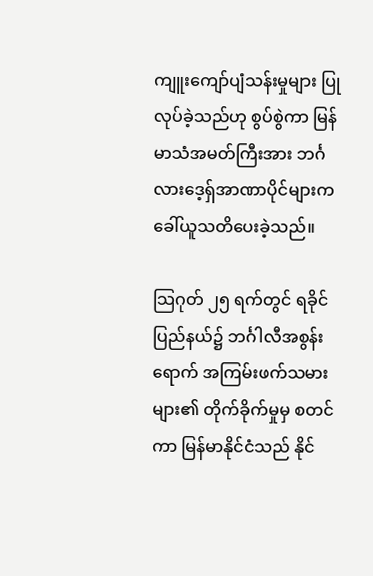ကျူးကျော်ပျံသန်းမှုများ ပြုလုပ်ခဲ့သည်ဟု စွပ်စွဲကာ မြန်မာသံအမတ်ကြီးအား ဘင်္ဂလားဒေ့ရှ်အာဏာပိုင်များက ခေါ်ယူသတိပေးခဲ့သည်။

သြဂုတ် ၂၅ ရက်တွင် ရခိုင်ပြည်နယ်၌ ဘင်္ဂါလီအစွန်းရောက် အကြမ်းဖက်သမားများ၏ တိုက်ခိုက်မှုမှ စတင်ကာ မြန်မာနိုင်ငံသည် နိုင်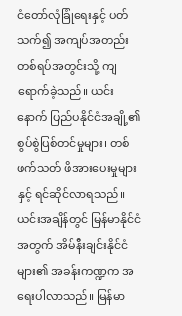ငံတော်လုံခြုံရေးနှင့် ပတ်သက်၍ အကျပ်အတည်း တစ်ရပ်အတွင်းသို့ ကျရောက်ခဲ့သည်။ ယင်းနောက် ပြည်ပနိုင်ငံအချို့၏ စွပ်စွဲပြစ်တင်မှုများ၊ တစ်ဖက်သတ် ဖိအားပေးမှုများနှင့် ရင်ဆိုင်လာရသည်။ ယင်းအချိန်တွင် မြန်မာနိုင်ငံအတွက် အိမ်နီးချင်းနိုင်ငံများ၏ အခန်းကဏ္ဍက အရေးပါလာသည်။ မြန်မာ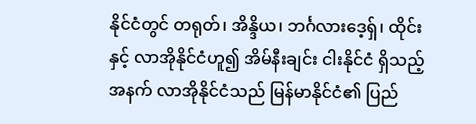နိုင်ငံတွင် တရုတ်၊ အိန္ဒိယ၊ ဘင်္ဂလားဒေ့ရှ်၊ ထိုင်းနှင့် လာအိုနိုင်ငံဟူ၍ အိမ်နီးချင်း ငါးနိုင်ငံ ရှိသည့်အနက် လာအိုနိုင်ငံသည် မြန်မာနိုင်ငံ၏ ပြည်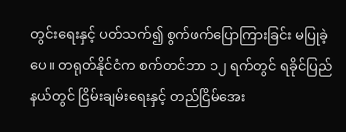တွင်းရေးနှင့် ပတ်သက်၍ စွက်ဖက်ပြောကြားခြင်း မပြုခဲ့ပေ။ တရုတ်နိုင်ငံက စက်တင်ဘာ ၁၂ ရက်တွင် ရခိုင်ပြည်နယ်တွင် ငြိမ်းချမ်းရေးနှင့် တည်ငြိမ်အေး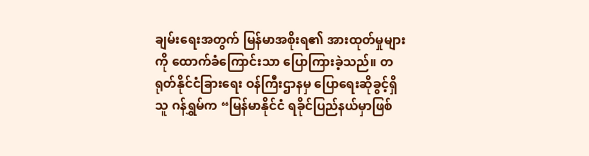ချမ်းရေးအတွက် မြန်မာအစိုးရ၏ အားထုတ်မှုများကို ထောက်ခံကြောင်းသာ ပြောကြားခဲ့သည်။ တရုတ်နိုင်ငံခြားရေး ဝန်ကြီးဌာနမှ ပြောရေးဆိုခွင့်ရှိသူ ဂန်ရွှမ်က “မြန်မာနိုင်ငံ ရခိုင်ပြည်နယ်မှာဖြစ်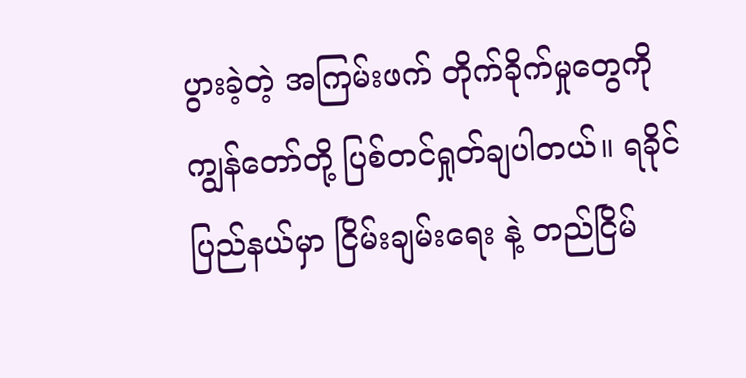ပွားခဲ့တဲ့ အကြမ်းဖက် တိုက်ခိုက်မှုတွေကို ကျွန်တော်တို့ ပြစ်တင်ရှုတ်ချပါတယ်။ ရခိုင်ပြည်နယ်မှာ ငြိမ်းချမ်းရေး နဲ့ တည်ငြိမ်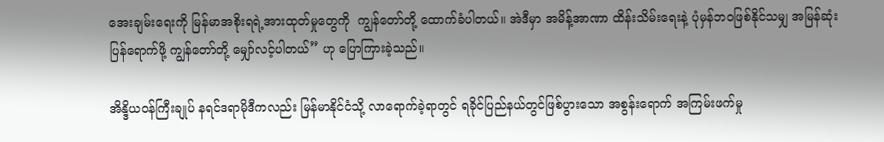အေးချမ်းရေးကို မြန်မာအစိုးရရဲ့အားထုတ်မှုတွေကို  ကျွန်တော်တို့ ထောက်ခံပါတယ်။ အဲဒီမှာ အမိန့်အာဏာ ထိန်းသိမ်းရေးနဲ့ ပုံမှန်ဘဝဖြစ်နိုင်သမျှ အမြန်ဆုံးပြန်ရောက်ဖို့ ကျွန်တော်တို့ မျှော်လင့်ပါတယ်” ဟု ပြောကြားခဲ့သည်။

အိန္ဒိယဝန်ကြီးချုပ် နရင်ဒရာမိုဒီကလည်း မြန်မာနိုင်ငံသို့ လာရောက်ခဲ့ရာတွင် ရခိုင်ပြည်နယ်တွင်ဖြစ်ပွားသော အစွန်းရောက် အကြမ်းဖက်မှု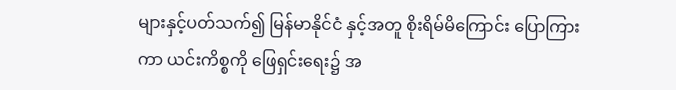များနှင့်ပတ်သက်၍ မြန်မာနိုင်ငံ နှင့်အတူ စိုးရိမ်မိကြောင်း ပြောကြားကာ ယင်းကိစ္စကို ဖြေရှင်းရေး၌ အ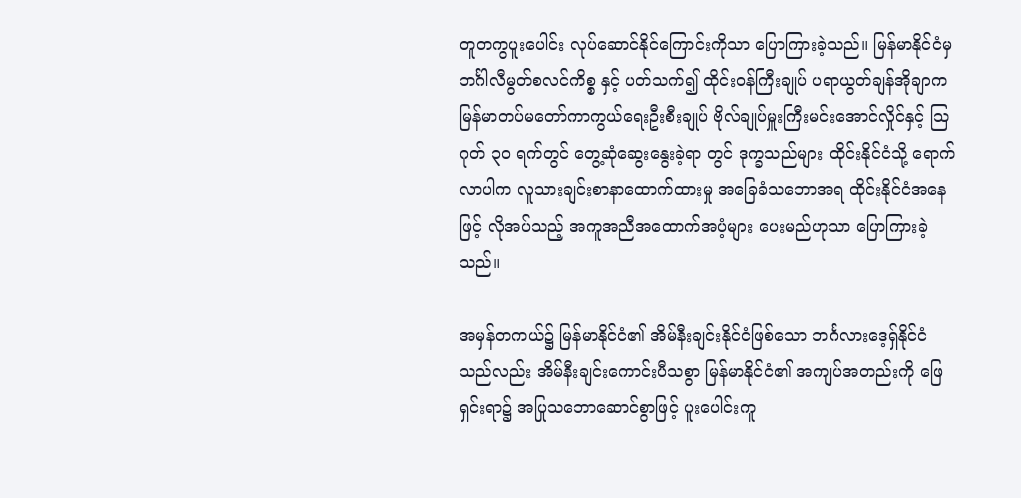တူတကွပူးပေါင်း လုပ်ဆောင်နိုင်ကြောင်းကိုသာ ပြောကြားခဲ့သည်။ မြန်မာနိုင်ငံမှ ဘင်္ဂါလီမွတ်စလင်ကိစ္စ နှင့် ပတ်သက်၍ ထိုင်းဝန်ကြီးချုပ် ပရာယွတ်ချန်အိုချာက မြန်မာတပ်မတော်ကာကွယ်ရေးဦးစီးချုပ် ဗိုလ်ချုပ်မှူးကြီးမင်းအောင်လှိုင်နှင့် သြဂုတ် ၃၀ ရက်တွင် တွေ့ဆုံဆွေးနွေးခဲ့ရာ တွင် ဒုက္ခသည်များ ထိုင်းနိုင်ငံသို့ ရောက်လာပါက လူသားချင်းစာနာထောက်ထားမှု အခြေခံသဘောအရ ထိုင်းနိုင်ငံအနေဖြင့် လိုအပ်သည့် အကူအညီအထောက်အပံ့များ ပေးမည်ဟုသာ ပြောကြားခဲ့သည်။

အမှန်တကယ်၌ မြန်မာနိုင်ငံ၏ အိမ်နီးချင်းနိုင်ငံဖြစ်သော ဘင်္ဂလားဒေ့ရှ်နိုင်ငံသည်လည်း အိမ်နီးချင်းကောင်းပီသစွာ မြန်မာနိုင်ငံ၏ အကျပ်အတည်းကို ဖြေရှင်းရာ၌ အပြုသဘောဆောင်စွာဖြင့် ပူးပေါင်းကူ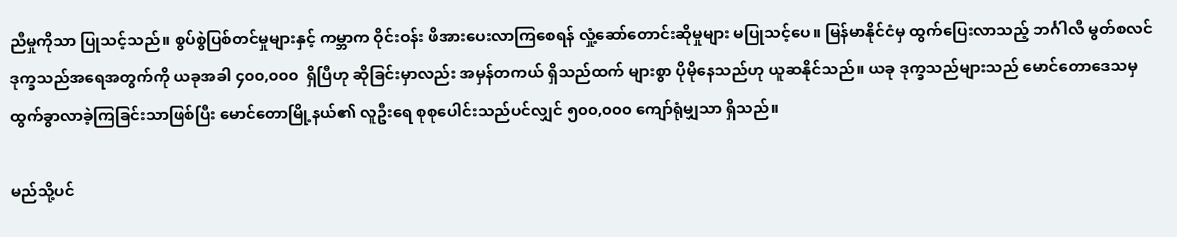ညီမှုကိုသာ ပြုသင့်သည်။ စွပ်စွဲပြစ်တင်မှုများနှင့် ကမ္ဘာက ဝိုင်းဝန်း ဖိအားပေးလာကြစေရန် လှုံ့ဆော်တောင်းဆိုမှုများ မပြုသင့်ပေ။ မြန်မာနိုင်ငံမှ ထွက်ပြေးလာသည့် ဘင်္ဂါလီ မွတ်စလင် ဒုက္ခသည်အရေအတွက်ကို ယခုအခါ ၄၀၀,၀၀၀  ရှိပြီဟု ဆိုခြင်းမှာလည်း အမှန်တကယ် ရှိသည်ထက် များစွာ ပိုမိုနေသည်ဟု ယူဆနိုင်သည်။ ယခု ဒုက္ခသည်များသည် မောင်တောဒေသမှ ထွက်ခွာလာခဲ့ကြခြင်းသာဖြစ်ပြီး မောင်တောမြို့နယ်၏ လူဦးရေ စုစုပေါင်းသည်ပင်လျှင် ၅၀၀,၀၀၀ ကျော်ရုံမျှသာ ရှိသည်။

မည်သို့ပင်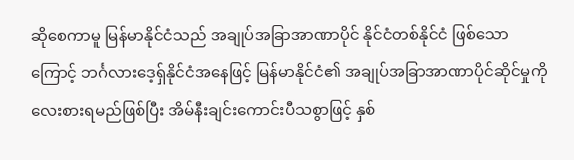ဆိုစေကာမူ မြန်မာနိုင်ငံသည် အချုပ်အခြာအာဏာပိုင် နိုင်ငံတစ်နိုင်ငံ ဖြစ်သောကြောင့် ဘင်္ဂလားဒေ့ရှ်နိုင်ငံအနေဖြင့် မြန်မာနိုင်ငံ၏ အချုပ်အခြာအာဏာပိုင်ဆိုင်မှုကို လေးစားရမည်ဖြစ်ပြီး အိမ်နီးချင်းကောင်းပီသစွာဖြင့် နှစ်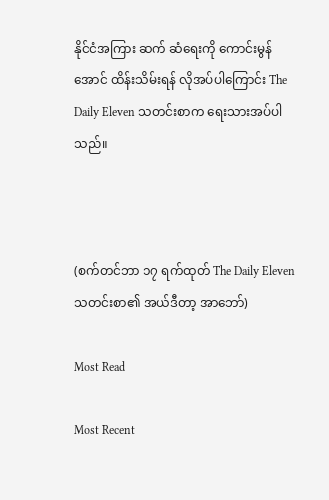နိုင်ငံအကြား ဆက် ဆံရေးကို ကောင်းမွန်အောင် ထိန်းသိမ်းရန် လိုအပ်ပါကြောင်း The Daily Eleven သတင်းစာက ရေးသားအပ်ပါသည်။



(စက်တင်ဘာ ၁၇ ရက်ထုတ် The Daily Eleven သတင်းစာ၏ အယ်ဒီတာ့ အာဘော်)

Most Read

Most Recent